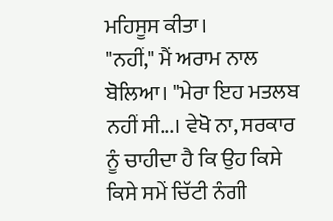ਮਹਿਸੂਸ ਕੀਤਾ।
"ਨਹੀਂ," ਮੈਂ ਅਰਾਮ ਨਾਲ ਬੋਲਿਆ। "ਮੇਰਾ ਇਹ ਮਤਲਬ ਨਹੀਂ ਸੀ...। ਵੇਖੋ ਨਾ, ਸਰਕਾਰ ਨੂੰ ਚਾਹੀਦਾ ਹੈ ਕਿ ਉਹ ਕਿਸੇ ਕਿਸੇ ਸਮੇਂ ਚਿੱਟੀ ਨੰਗੀ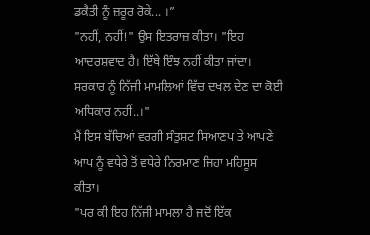ਡਕੈਤੀ ਨੂੰ ਜ਼ਰੂਰ ਰੋਕੇ... ।”
"ਨਹੀਂ, ਨਹੀਂ!" ਉਸ ਇਤਰਾਜ਼ ਕੀਤਾ। "ਇਹ ਆਦਰਸ਼ਵਾਦ ਹੈ। ਇੱਥੇ ਇੰਝ ਨਹੀਂ ਕੀਤਾ ਜਾਂਦਾ। ਸਰਕਾਰ ਨੂੰ ਨਿੱਜੀ ਮਾਮਲਿਆਂ ਵਿੱਚ ਦਖਲ ਦੇਣ ਦਾ ਕੋਈ ਅਧਿਕਾਰ ਨਹੀਂ..।"
ਮੈਂ ਇਸ ਬੱਚਿਆਂ ਵਰਗੀ ਸੰਤੁਸ਼ਟ ਸਿਆਣਪ ਤੇ ਆਪਣੇ ਆਪ ਨੂੰ ਵਧੇਰੇ ਤੋਂ ਵਧੇਰੇ ਨਿਰਮਾਣ ਜਿਹਾ ਮਹਿਸੂਸ ਕੀਤਾ।
"ਪਰ ਕੀ ਇਹ ਨਿੱਜੀ ਮਾਮਲਾ ਹੈ ਜਦੋਂ ਇੱਕ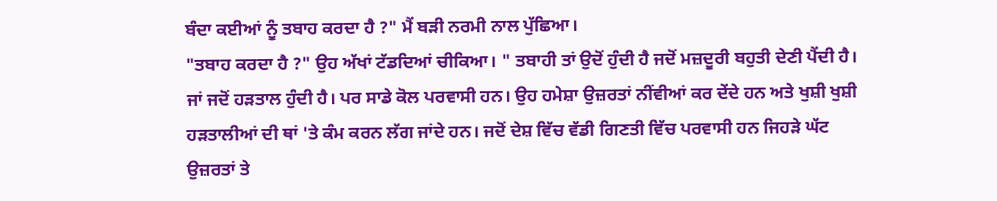ਬੰਦਾ ਕਈਆਂ ਨੂੰ ਤਬਾਹ ਕਰਦਾ ਹੈ ?" ਮੈਂ ਬੜੀ ਨਰਮੀ ਨਾਲ ਪੁੱਛਿਆ।
"ਤਬਾਹ ਕਰਦਾ ਹੈ ?" ਉਹ ਅੱਖਾਂ ਟੱਡਦਿਆਂ ਚੀਕਿਆ। " ਤਬਾਹੀ ਤਾਂ ਉਦੋਂ ਹੁੰਦੀ ਹੈ ਜਦੋਂ ਮਜ਼ਦੂਰੀ ਬਹੁਤੀ ਦੇਣੀ ਪੈਂਦੀ ਹੈ। ਜਾਂ ਜਦੋਂ ਹੜਤਾਲ ਹੁੰਦੀ ਹੈ। ਪਰ ਸਾਡੇ ਕੋਲ ਪਰਵਾਸੀ ਹਨ। ਉਹ ਹਮੇਸ਼ਾ ਉਜ਼ਰਤਾਂ ਨੀਂਵੀਆਂ ਕਰ ਦੇਂਦੇ ਹਨ ਅਤੇ ਖੁਸ਼ੀ ਖੁਸ਼ੀ ਹੜਤਾਲੀਆਂ ਦੀ ਥਾਂ 'ਤੇ ਕੰਮ ਕਰਨ ਲੱਗ ਜਾਂਦੇ ਹਨ। ਜਦੋਂ ਦੇਸ਼ ਵਿੱਚ ਵੱਡੀ ਗਿਣਤੀ ਵਿੱਚ ਪਰਵਾਸੀ ਹਨ ਜਿਹੜੇ ਘੱਟ ਉਜ਼ਰਤਾਂ ਤੇ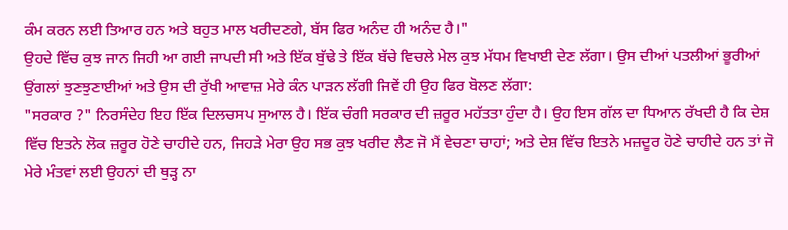ਕੰਮ ਕਰਨ ਲਈ ਤਿਆਰ ਹਨ ਅਤੇ ਬਹੁਤ ਮਾਲ ਖਰੀਦਣਗੇ, ਬੱਸ ਫਿਰ ਅਨੰਦ ਹੀ ਅਨੰਦ ਹੈ।"
ਉਹਦੇ ਵਿੱਚ ਕੁਝ ਜਾਨ ਜਿਹੀ ਆ ਗਈ ਜਾਪਦੀ ਸੀ ਅਤੇ ਇੱਕ ਬੁੱਢੇ ਤੇ ਇੱਕ ਬੱਚੇ ਵਿਚਲੇ ਮੇਲ ਕੁਝ ਮੱਧਮ ਵਿਖਾਈ ਦੇਣ ਲੱਗਾ। ਉਸ ਦੀਆਂ ਪਤਲੀਆਂ ਭੂਰੀਆਂ ਉਂਗਲਾਂ ਝੁਣਝੁਣਾਈਆਂ ਅਤੇ ਉਸ ਦੀ ਰੁੱਖੀ ਆਵਾਜ਼ ਮੇਰੇ ਕੰਨ ਪਾੜਨ ਲੱਗੀ ਜਿਵੇਂ ਹੀ ਉਹ ਫਿਰ ਬੋਲਣ ਲੱਗਾ:
"ਸਰਕਾਰ ?" ਨਿਰਸੰਦੇਹ ਇਹ ਇੱਕ ਦਿਲਚਸਪ ਸੁਆਲ ਹੈ। ਇੱਕ ਚੰਗੀ ਸਰਕਾਰ ਦੀ ਜ਼ਰੂਰ ਮਹੱਤਤਾ ਹੁੰਦਾ ਹੈ। ਉਹ ਇਸ ਗੱਲ ਦਾ ਧਿਆਨ ਰੱਖਦੀ ਹੈ ਕਿ ਦੇਸ਼ ਵਿੱਚ ਇਤਨੇ ਲੋਕ ਜ਼ਰੂਰ ਹੋਣੇ ਚਾਹੀਦੇ ਹਨ, ਜਿਹੜੇ ਮੇਰਾ ਉਹ ਸਭ ਕੁਝ ਖਰੀਦ ਲੈਣ ਜੋ ਮੈਂ ਵੇਚਣਾ ਚਾਹਾਂ; ਅਤੇ ਦੇਸ਼ ਵਿੱਚ ਇਤਨੇ ਮਜ਼ਦੂਰ ਹੋਣੇ ਚਾਹੀਦੇ ਹਨ ਤਾਂ ਜੋ ਮੇਰੇ ਮੰਤਵਾਂ ਲਈ ਉਹਨਾਂ ਦੀ ਥੁੜ੍ਹ ਨਾ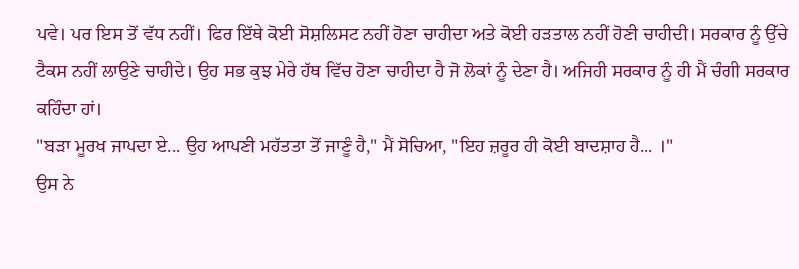ਪਵੇ। ਪਰ ਇਸ ਤੋਂ ਵੱਧ ਨਹੀਂ। ਫਿਰ ਇੱਥੇ ਕੋਈ ਸੋਸ਼ਲਿਸਟ ਨਹੀਂ ਹੋਣਾ ਚਾਹੀਦਾ ਅਤੇ ਕੋਈ ਹੜਤਾਲ ਨਹੀਂ ਹੋਣੀ ਚਾਹੀਦੀ। ਸਰਕਾਰ ਨੂੰ ਉੱਚੇ ਟੈਕਸ ਨਹੀਂ ਲਾਉਣੇ ਚਾਹੀਦੇ। ਉਹ ਸਭ ਕੁਝ ਮੇਰੇ ਹੱਥ ਵਿੱਚ ਹੋਣਾ ਚਾਹੀਦਾ ਹੈ ਜੋ ਲੋਕਾਂ ਨੂੰ ਦੇਣਾ ਹੈ। ਅਜਿਹੀ ਸਰਕਾਰ ਨੂੰ ਹੀ ਮੈਂ ਚੰਗੀ ਸਰਕਾਰ ਕਹਿੰਦਾ ਹਾਂ।
"ਬੜਾ ਮੂਰਖ ਜਾਪਦਾ ਏ... ਉਹ ਆਪਣੀ ਮਹੱਤਤਾ ਤੋਂ ਜਾਣੂੰ ਹੈ," ਮੈਂ ਸੋਚਿਆ, "ਇਹ ਜ਼ਰੂਰ ਹੀ ਕੋਈ ਬਾਦਸ਼ਾਹ ਹੈ... ।"
ਉਸ ਨੇ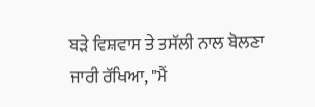ਬੜੇ ਵਿਸ਼ਵਾਸ ਤੇ ਤਸੱਲੀ ਨਾਲ ਬੋਲਣਾ ਜਾਰੀ ਰੱਖਿਆ, "ਮੈਂ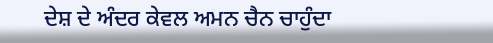ਦੇਸ਼ ਦੇ ਅੰਦਰ ਕੇਵਲ ਅਮਨ ਚੈਨ ਚਾਹੁੰਦਾ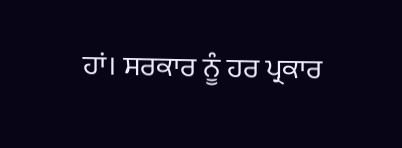ਹਾਂ। ਸਰਕਾਰ ਨੂੰ ਹਰ ਪ੍ਰਕਾਰ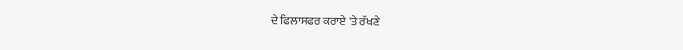ਦੇ ਫਿਲਾਸਫਰ ਕਰਾਏ 'ਤੇ ਰੱਖਣੇ